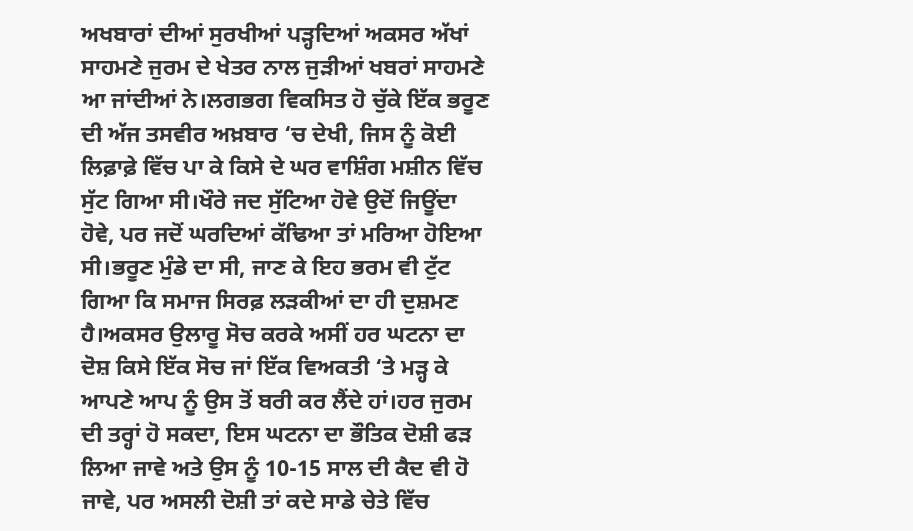ਅਖਬਾਰਾਂ ਦੀਆਂ ਸੁਰਖੀਆਂ ਪੜ੍ਹਦਿਆਂ ਅਕਸਰ ਅੱਖਾਂ ਸਾਹਮਣੇ ਜੁਰਮ ਦੇ ਖੇਤਰ ਨਾਲ ਜੁੜੀਆਂ ਖਬਰਾਂ ਸਾਹਮਣੇ ਆ ਜਾਂਦੀਆਂ ਨੇ।ਲਗਭਗ ਵਿਕਸਿਤ ਹੋ ਚੁੱਕੇ ਇੱਕ ਭਰੂਣ ਦੀ ਅੱਜ ਤਸਵੀਰ ਅਖ਼ਬਾਰ ‘ਚ ਦੇਖੀ, ਜਿਸ ਨੂੰ ਕੋਈ ਲਿਫ਼ਾਫ਼ੇ ਵਿੱਚ ਪਾ ਕੇ ਕਿਸੇ ਦੇ ਘਰ ਵਾਸ਼ਿੰਗ ਮਸ਼ੀਨ ਵਿੱਚ ਸੁੱਟ ਗਿਆ ਸੀ।ਖੌਰੇ ਜਦ ਸੁੱਟਿਆ ਹੋਵੇ ਉਦੋਂ ਜਿਊਂਦਾ ਹੋਵੇ, ਪਰ ਜਦੋਂ ਘਰਦਿਆਂ ਕੱਢਿਆ ਤਾਂ ਮਰਿਆ ਹੋਇਆ ਸੀ।ਭਰੂਣ ਮੁੰਡੇ ਦਾ ਸੀ, ਜਾਣ ਕੇ ਇਹ ਭਰਮ ਵੀ ਟੁੱਟ ਗਿਆ ਕਿ ਸਮਾਜ ਸਿਰਫ਼ ਲੜਕੀਆਂ ਦਾ ਹੀ ਦੁਸ਼ਮਣ ਹੈ।ਅਕਸਰ ਉਲਾਰੂ ਸੋਚ ਕਰਕੇ ਅਸੀਂ ਹਰ ਘਟਨਾ ਦਾ ਦੋਸ਼ ਕਿਸੇ ਇੱਕ ਸੋਚ ਜਾਂ ਇੱਕ ਵਿਅਕਤੀ ‘ਤੇ ਮੜ੍ਹ ਕੇ ਆਪਣੇ ਆਪ ਨੂੰ ਉਸ ਤੋਂ ਬਰੀ ਕਰ ਲੈਂਦੇ ਹਾਂ।ਹਰ ਜੁਰਮ ਦੀ ਤਰ੍ਹਾਂ ਹੋ ਸਕਦਾ, ਇਸ ਘਟਨਾ ਦਾ ਭੌਤਿਕ ਦੋਸ਼ੀ ਫੜ ਲਿਆ ਜਾਵੇ ਅਤੇ ਉਸ ਨੂੰ 10-15 ਸਾਲ ਦੀ ਕੈਦ ਵੀ ਹੋ ਜਾਵੇ, ਪਰ ਅਸਲੀ ਦੋਸ਼ੀ ਤਾਂ ਕਦੇ ਸਾਡੇ ਚੇਤੇ ਵਿੱਚ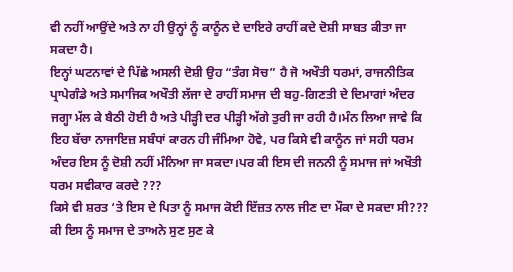ਵੀ ਨਹੀਂ ਆਉਂਦੇ ਅਤੇ ਨਾ ਹੀ ਉਨ੍ਹਾਂ ਨੂੰ ਕਾਨੂੰਨ ਦੇ ਦਾਇਰੇ ਰਾਹੀਂ ਕਦੇ ਦੋਸ਼ੀ ਸਾਬਤ ਕੀਤਾ ਜਾ ਸਕਦਾ ਹੈ।
ਇਨ੍ਹਾਂ ਘਟਨਾਵਾਂ ਦੇ ਪਿੱਛੇ ਅਸਲੀ ਦੋਸ਼ੀ ਉਹ “ਤੰਗ ਸੋਚ” ਹੈ ਜੋ ਅਖੌਤੀ ਧਰਮਾਂ, ਰਾਜਨੀਤਿਕ ਪ੍ਰਾਪੇਗੰਡੇ ਅਤੇ ਸਮਾਜਿਕ ਅਖੌਤੀ ਲੱਜਾ ਦੇ ਰਾਹੀਂ ਸਮਾਜ ਦੀ ਬਹੁ-ਗਿਣਤੀ ਦੇ ਦਿਮਾਗਾਂ ਅੰਦਰ ਜਗ੍ਹਾ ਮੱਲ ਕੇ ਬੈਠੀ ਹੋਈ ਹੈ ਅਤੇ ਪੀੜ੍ਹੀ ਦਰ ਪੀੜ੍ਹੀ ਅੱਗੇ ਤੁਰੀ ਜਾ ਰਹੀ ਹੈ।ਮੰਨ ਲਿਆ ਜਾਵੇ ਕਿ ਇਹ ਬੱਚਾ ਨਾਜਾਇਜ਼ ਸਬੰਧਾਂ ਕਾਰਨ ਹੀ ਜੰਮਿਆ ਹੋਵੇ, ਪਰ ਕਿਸੇ ਵੀ ਕਾਨੂੰਨ ਜਾਂ ਸਹੀ ਧਰਮ ਅੰਦਰ ਇਸ ਨੂੰ ਦੋਸ਼ੀ ਨਹੀਂ ਮੰਨਿਆ ਜਾ ਸਕਦਾ।ਪਰ ਕੀ ਇਸ ਦੀ ਜਨਨੀ ਨੂੰ ਸਮਾਜ ਜਾਂ ਅਖੌਤੀ ਧਰਮ ਸਵੀਕਾਰ ਕਰਦੇ ???
ਕਿਸੇ ਵੀ ਸ਼ਰਤ ‘ਤੇ ਇਸ ਦੇ ਪਿਤਾ ਨੂੰ ਸਮਾਜ ਕੋਈ ਇੱਜ਼ਤ ਨਾਲ ਜੀਣ ਦਾ ਮੌਕਾ ਦੇ ਸਕਦਾ ਸੀ??? ਕੀ ਇਸ ਨੂੰ ਸਮਾਜ ਦੇ ਤਾਅਨੇ ਸੁਣ ਸੁਣ ਕੇ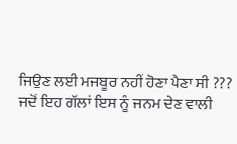ਜਿਉਣ ਲਈ ਮਜਬੂਰ ਨਹੀਂ ਹੋਣਾ ਪੈਣਾ ਸੀ ???
ਜਦੋਂ ਇਹ ਗੱਲਾਂ ਇਸ ਨੂੰ ਜਨਮ ਦੇਣ ਵਾਲੀ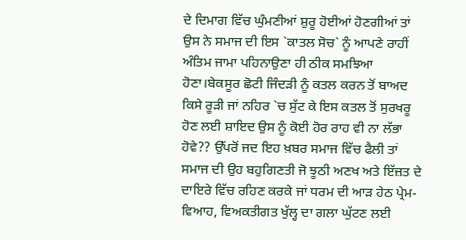ਦੇ ਦਿਮਾਗ ਵਿੱਚ ਘੁੰਮਣੀਆਂ ਸ਼ੁਰੂ ਹੋਈਆਂ ਹੋਣਗੀਆਂ ਤਾਂ ਉਸ ਨੇ ਸਮਾਜ ਦੀ ਇਸ `ਕਾਤਲ ਸੋਚ` ਨੂੰ ਆਪਣੇ ਰਾਹੀਂ ਅੰਤਿਮ ਜਾਮਾ ਪਹਿਨਾਉਣਾ ਹੀ ਠੀਕ ਸਮਝਿਆ ਹੋਣਾ।ਬੇਕਸੂਰ ਛੋਟੀ ਜਿੰਦੜੀ ਨੂੰ ਕਤਲ ਕਰਨ ਤੋਂ ਬਾਅਦ ਕਿਸੇ ਰੂੜੀ ਜਾਂ ਨਹਿਰ `ਚ ਸੁੱਟ ਕੇ ਇਸ ਕਤਲ ਤੋਂ ਸੁਰਖਰੂ ਹੋਣ ਲਈ ਸ਼ਾਇਦ ਉਸ ਨੂੰ ਕੋਈ ਹੋਰ ਰਾਹ ਵੀ ਨਾ ਲੱਭਾ ਹੋਵੇ?? ਉੱਪਰੋਂ ਜਦ ਇਹ ਖ਼ਬਰ ਸਮਾਜ ਵਿੱਚ ਫੈਲੀ ਤਾਂ ਸਮਾਜ ਦੀ ਉਹ ਬਹੁਗਿਣਤੀ ਜੋ ਝੂਠੀ ਅਣਖ ਅਤੇ ਇੱਜ਼ਤ ਦੇ ਦਾਇਰੇ ਵਿੱਚ ਰਹਿਣ ਕਰਕੇ ਜਾਂ ਧਰਮ ਦੀ ਆੜ ਹੇਠ ਪ੍ਰੇਮ-ਵਿਆਹ, ਵਿਅਕਤੀਗਤ ਖੁੱਲ੍ਹ ਦਾ ਗਲਾ ਘੁੱਟਣ ਲਈ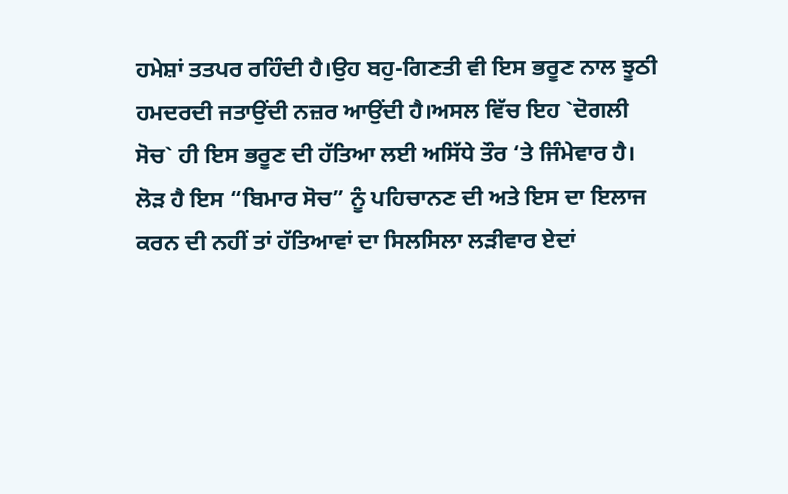ਹਮੇਸ਼ਾਂ ਤਤਪਰ ਰਹਿੰਦੀ ਹੈ।ਉਹ ਬਹੁ-ਗਿਣਤੀ ਵੀ ਇਸ ਭਰੂਣ ਨਾਲ ਝੂਠੀ ਹਮਦਰਦੀ ਜਤਾਉਂਦੀ ਨਜ਼ਰ ਆਉਂਦੀ ਹੈ।ਅਸਲ ਵਿੱਚ ਇਹ `ਦੋਗਲੀ ਸੋਚ` ਹੀ ਇਸ ਭਰੂਣ ਦੀ ਹੱਤਿਆ ਲਈ ਅਸਿੱਧੇ ਤੌਰ ‘ਤੇ ਜਿੰਮੇਵਾਰ ਹੈ।
ਲੋੜ ਹੈ ਇਸ “ਬਿਮਾਰ ਸੋਚ” ਨੂੰ ਪਹਿਚਾਨਣ ਦੀ ਅਤੇ ਇਸ ਦਾ ਇਲਾਜ ਕਰਨ ਦੀ ਨਹੀਂ ਤਾਂ ਹੱਤਿਆਵਾਂ ਦਾ ਸਿਲਸਿਲਾ ਲੜੀਵਾਰ ਏਦਾਂ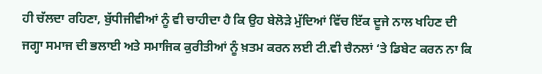ਹੀ ਚੱਲਦਾ ਰਹਿਣਾ, ਬੁੱਧੀਜੀਵੀਆਂ ਨੂੰ ਵੀ ਚਾਹੀਦਾ ਹੈ ਕਿ ਉਹ ਬੇਲੋੜੇ ਮੁੱਦਿਆਂ ਵਿੱਚ ਇੱਕ ਦੂਜੇ ਨਾਲ ਖਹਿਣ ਦੀ ਜਗ੍ਹਾ ਸਮਾਜ ਦੀ ਭਲਾਈ ਅਤੇ ਸਮਾਜਿਕ ਕੁਰੀਤੀਆਂ ਨੂੰ ਖ਼ਤਮ ਕਰਨ ਲਈ ਟੀ.ਵੀ ਚੈਨਲਾਂ ‘ਤੇ ਡਿਬੇਟ ਕਰਨ ਨਾ ਕਿ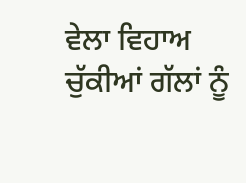ਵੇਲਾ ਵਿਹਾਅ ਚੁੱਕੀਆਂ ਗੱਲਾਂ ਨੂੰ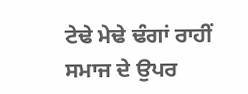ਟੇਢੇ ਮੇਢੇ ਢੰਗਾਂ ਰਾਹੀਂ ਸਮਾਜ ਦੇ ਉਪਰ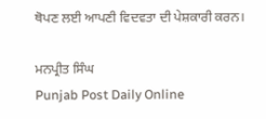ਥੋਪਣ ਲਈ ਆਪਣੀ ਵਿਦਵਤਾ ਦੀ ਪੇਸ਼ਕਾਰੀ ਕਰਨ।

ਮਨਪ੍ਰੀਤ ਸਿੰਘ
Punjab Post Daily Online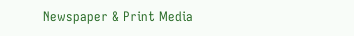Newspaper & Print Media